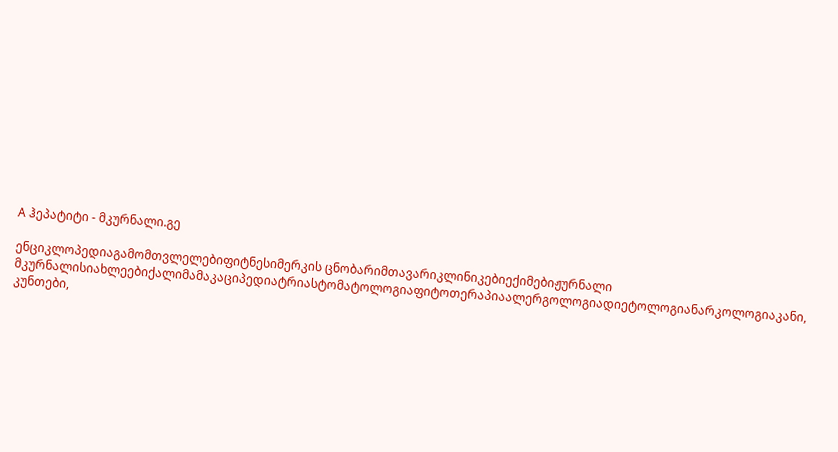A ჰეპატიტი - მკურნალი.გე

ენციკლოპედიაგამომთვლელებიფიტნესიმერკის ცნობარიმთავარიკლინიკებიექიმებიჟურნალი მკურნალისიახლეებიქალიმამაკაციპედიატრიასტომატოლოგიაფიტოთერაპიაალერგოლოგიადიეტოლოგიანარკოლოგიაკანი, კუნთები,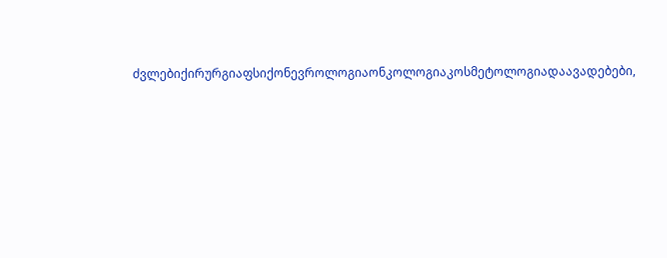ძვლებიქირურგიაფსიქონევროლოგიაონკოლოგიაკოსმეტოლოგიადაავადებები,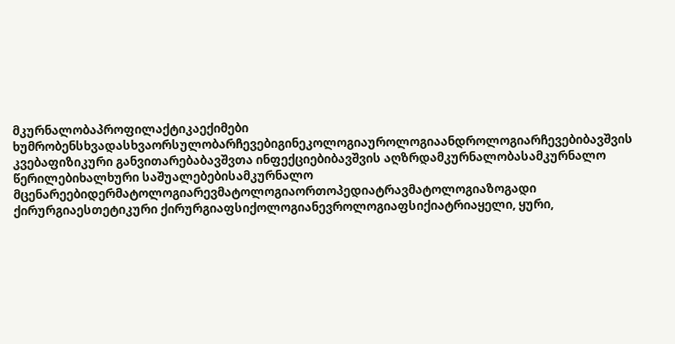მკურნალობაპროფილაქტიკაექიმები ხუმრობენსხვადასხვაორსულობარჩევებიგინეკოლოგიაუროლოგიაანდროლოგიარჩევებიბავშვის კვებაფიზიკური განვითარებაბავშვთა ინფექციებიბავშვის აღზრდამკურნალობასამკურნალო წერილებიხალხური საშუალებებისამკურნალო მცენარეებიდერმატოლოგიარევმატოლოგიაორთოპედიატრავმატოლოგიაზოგადი ქირურგიაესთეტიკური ქირურგიაფსიქოლოგიანევროლოგიაფსიქიატრიაყელი, ყური,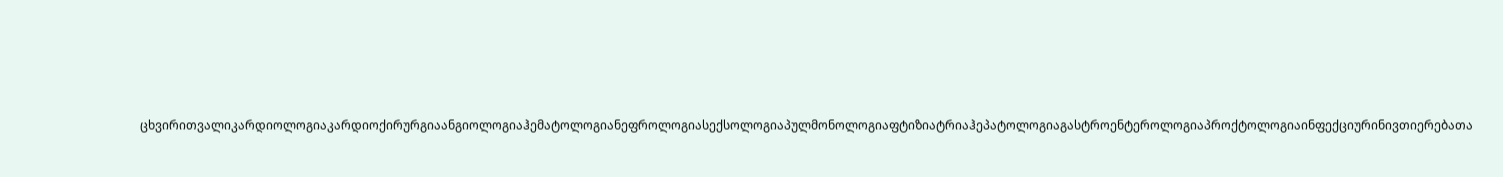ცხვირითვალიკარდიოლოგიაკარდიოქირურგიაანგიოლოგიაჰემატოლოგიანეფროლოგიასექსოლოგიაპულმონოლოგიაფტიზიატრიაჰეპატოლოგიაგასტროენტეროლოგიაპროქტოლოგიაინფექციურინივთიერებათა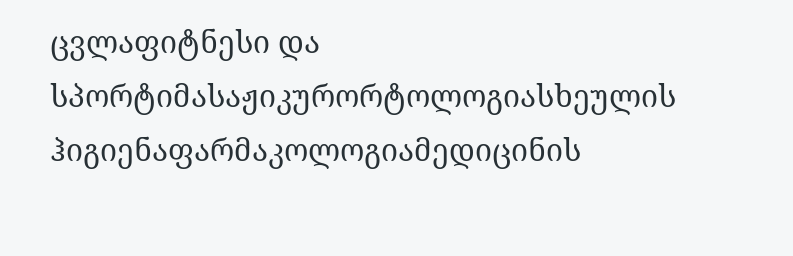ცვლაფიტნესი და სპორტიმასაჟიკურორტოლოგიასხეულის ჰიგიენაფარმაკოლოგიამედიცინის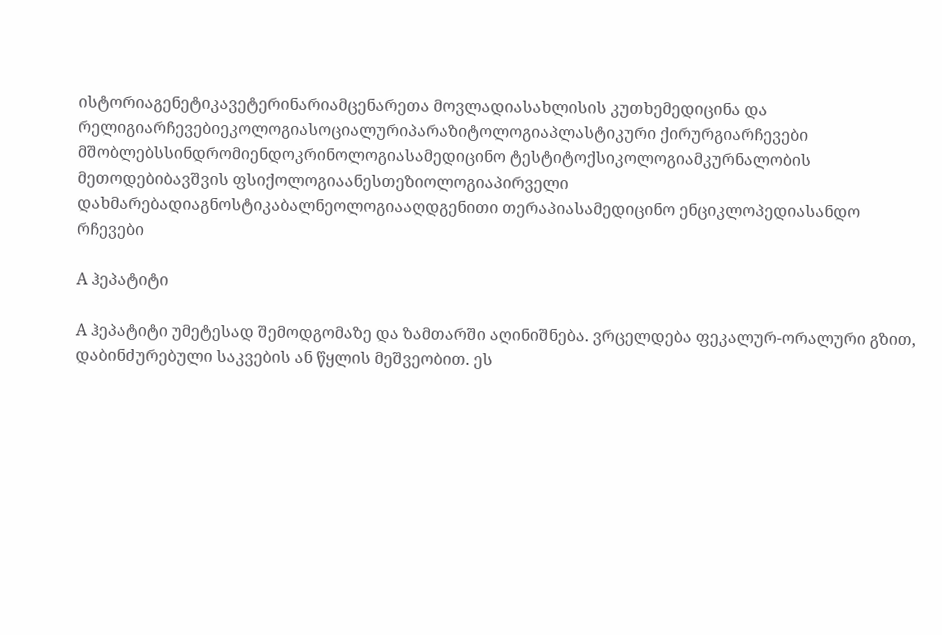ისტორიაგენეტიკავეტერინარიამცენარეთა მოვლადიასახლისის კუთხემედიცინა და რელიგიარჩევებიეკოლოგიასოციალურიპარაზიტოლოგიაპლასტიკური ქირურგიარჩევები მშობლებსსინდრომიენდოკრინოლოგიასამედიცინო ტესტიტოქსიკოლოგიამკურნალობის მეთოდებიბავშვის ფსიქოლოგიაანესთეზიოლოგიაპირველი დახმარებადიაგნოსტიკაბალნეოლოგიააღდგენითი თერაპიასამედიცინო ენციკლოპედიასანდო რჩევები

A ჰეპატიტი

A ჰეპატიტი უმეტესად შემოდგომაზე და ზამთარში აღინიშნება. ვრცელდება ფეკალურ-ორალური გზით, დაბინძურებული საკვების ან წყლის მეშვეობით. ეს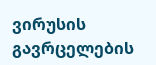ვირუსის გავრცელების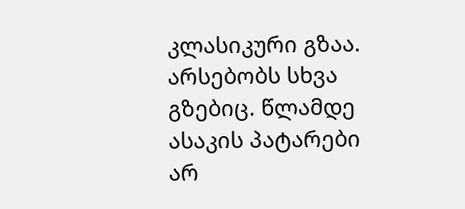კლასიკური გზაა. არსებობს სხვა გზებიც. წლამდე ასაკის პატარები არ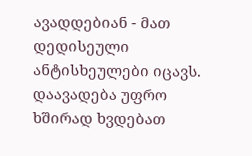ავადდებიან - მათ დედისეული ანტისხეულები იცავს. დაავადება უფრო ხშირად ხვდებათ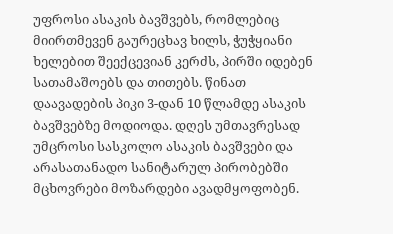უფროსი ასაკის ბავშვებს, რომლებიც მიირთმევენ გაურეცხავ ხილს, ჭუჭყიანი ხელებით შეექცევიან კერძს, პირში იდებენ სათამაშოებს და თითებს. წინათ დაავადების პიკი 3-დან 10 წლამდე ასაკის ბავშვებზე მოდიოდა. დღეს უმთავრესად უმცროსი სასკოლო ასაკის ბავშვები და არასათანადო სანიტარულ პირობებში მცხოვრები მოზარდები ავადმყოფობენ.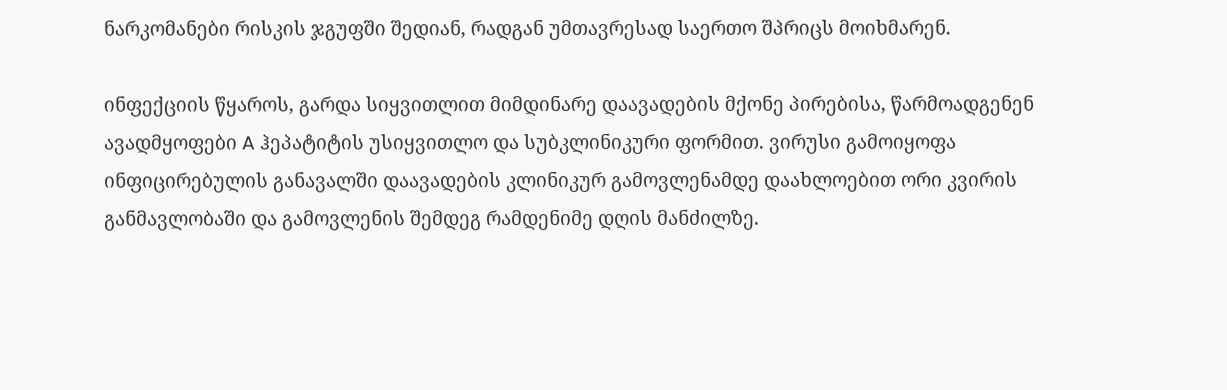ნარკომანები რისკის ჯგუფში შედიან, რადგან უმთავრესად საერთო შპრიცს მოიხმარენ.

ინფექციის წყაროს, გარდა სიყვითლით მიმდინარე დაავადების მქონე პირებისა, წარმოადგენენ ავადმყოფები A ჰეპატიტის უსიყვითლო და სუბკლინიკური ფორმით. ვირუსი გამოიყოფა ინფიცირებულის განავალში დაავადების კლინიკურ გამოვლენამდე დაახლოებით ორი კვირის განმავლობაში და გამოვლენის შემდეგ რამდენიმე დღის მანძილზე.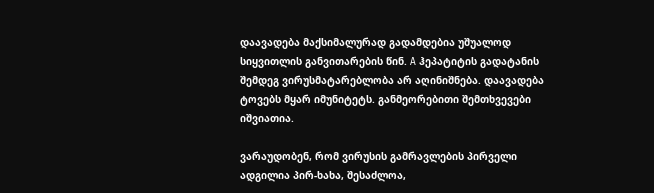დაავადება მაქსიმალურად გადამდებია უშუალოდ სიყვითლის განვითარების წინ. A ჰეპატიტის გადატანის შემდეგ ვირუსმატარებლობა არ აღინიშნება. დაავადება ტოვებს მყარ იმუნიტეტს. განმეორებითი შემთხვევები იშვიათია.

ვარაუდობენ, რომ ვირუსის გამრავლების პირველი ადგილია პირ-ხახა, შესაძლოა,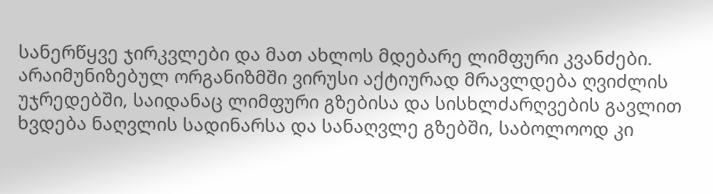სანერწყვე ჯირკვლები და მათ ახლოს მდებარე ლიმფური კვანძები. არაიმუნიზებულ ორგანიზმში ვირუსი აქტიურად მრავლდება ღვიძლის უჯრედებში, საიდანაც ლიმფური გზებისა და სისხლძარღვების გავლით ხვდება ნაღვლის სადინარსა და სანაღვლე გზებში, საბოლოოდ კი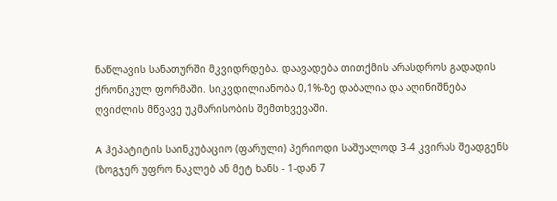ნაწლავის სანათურში მკვიდრდება. დაავადება თითქმის არასდროს გადადის ქრონიკულ ფორმაში. სიკვდილიანობა 0,1%-ზე დაბალია და აღინიშნება ღვიძლის მწვავე უკმარისობის შემთხვევაში.

A ჰეპატიტის საინკუბაციო (ფარული) პერიოდი საშუალოდ 3-4 კვირას შეადგენს (ზოგჯერ უფრო ნაკლებ ან მეტ ხანს - 1-დან 7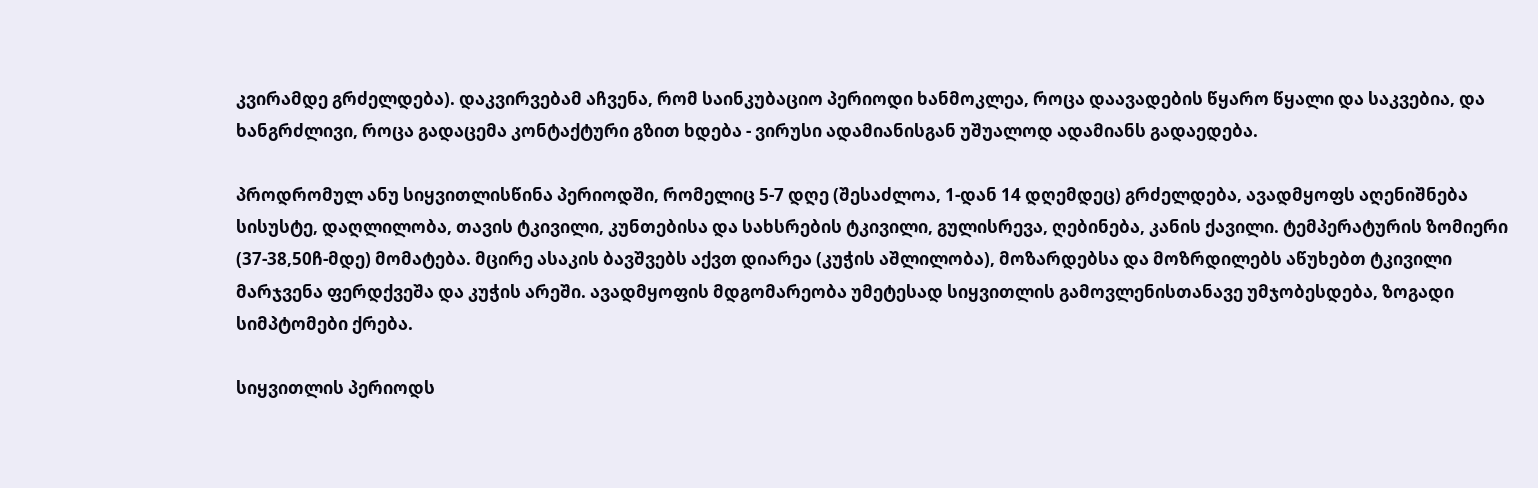კვირამდე გრძელდება). დაკვირვებამ აჩვენა, რომ საინკუბაციო პერიოდი ხანმოკლეა, როცა დაავადების წყარო წყალი და საკვებია, და ხანგრძლივი, როცა გადაცემა კონტაქტური გზით ხდება - ვირუსი ადამიანისგან უშუალოდ ადამიანს გადაედება.

პროდრომულ ანუ სიყვითლისწინა პერიოდში, რომელიც 5-7 დღე (შესაძლოა, 1-დან 14 დღემდეც) გრძელდება, ავადმყოფს აღენიშნება სისუსტე, დაღლილობა, თავის ტკივილი, კუნთებისა და სახსრების ტკივილი, გულისრევა, ღებინება, კანის ქავილი. ტემპერატურის ზომიერი (37-38,50ჩ-მდე) მომატება. მცირე ასაკის ბავშვებს აქვთ დიარეა (კუჭის აშლილობა), მოზარდებსა და მოზრდილებს აწუხებთ ტკივილი მარჯვენა ფერდქვეშა და კუჭის არეში. ავადმყოფის მდგომარეობა უმეტესად სიყვითლის გამოვლენისთანავე უმჯობესდება, ზოგადი სიმპტომები ქრება.

სიყვითლის პერიოდს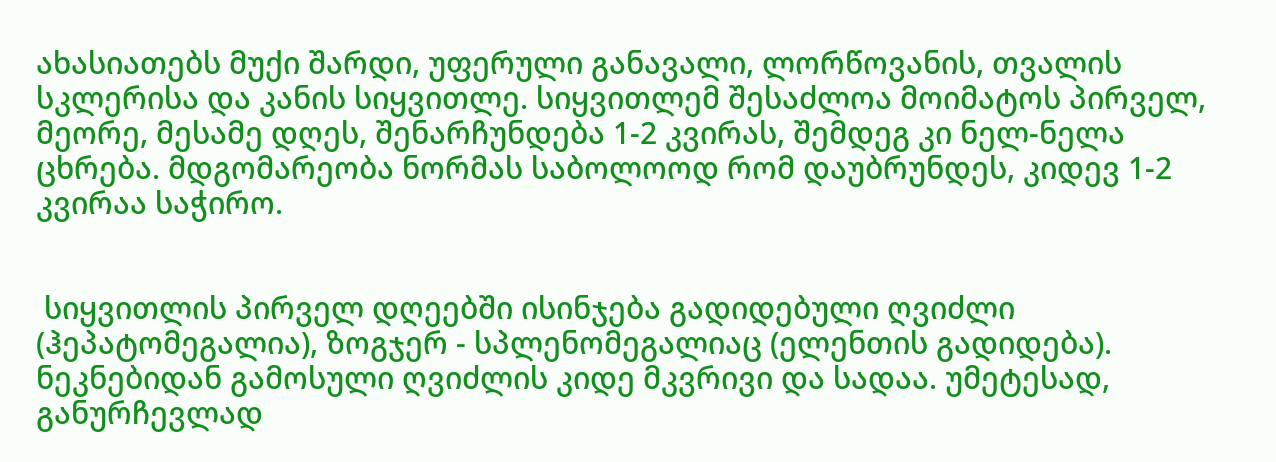ახასიათებს მუქი შარდი, უფერული განავალი, ლორწოვანის, თვალის სკლერისა და კანის სიყვითლე. სიყვითლემ შესაძლოა მოიმატოს პირველ, მეორე, მესამე დღეს, შენარჩუნდება 1-2 კვირას, შემდეგ კი ნელ-ნელა ცხრება. მდგომარეობა ნორმას საბოლოოდ რომ დაუბრუნდეს, კიდევ 1-2 კვირაა საჭირო.


 სიყვითლის პირველ დღეებში ისინჯება გადიდებული ღვიძლი (ჰეპატომეგალია), ზოგჯერ - სპლენომეგალიაც (ელენთის გადიდება). ნეკნებიდან გამოსული ღვიძლის კიდე მკვრივი და სადაა. უმეტესად, განურჩევლად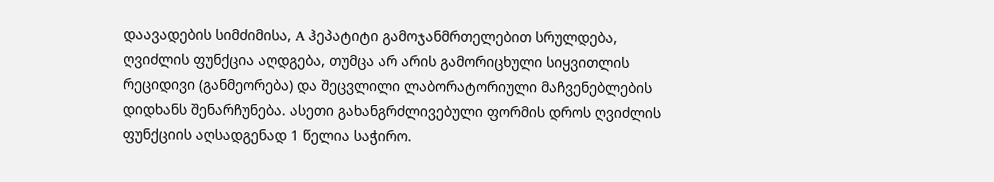დაავადების სიმძიმისა, A ჰეპატიტი გამოჯანმრთელებით სრულდება, ღვიძლის ფუნქცია აღდგება, თუმცა არ არის გამორიცხული სიყვითლის რეციდივი (განმეორება) და შეცვლილი ლაბორატორიული მაჩვენებლების დიდხანს შენარჩუნება. ასეთი გახანგრძლივებული ფორმის დროს ღვიძლის ფუნქციის აღსადგენად 1 წელია საჭირო.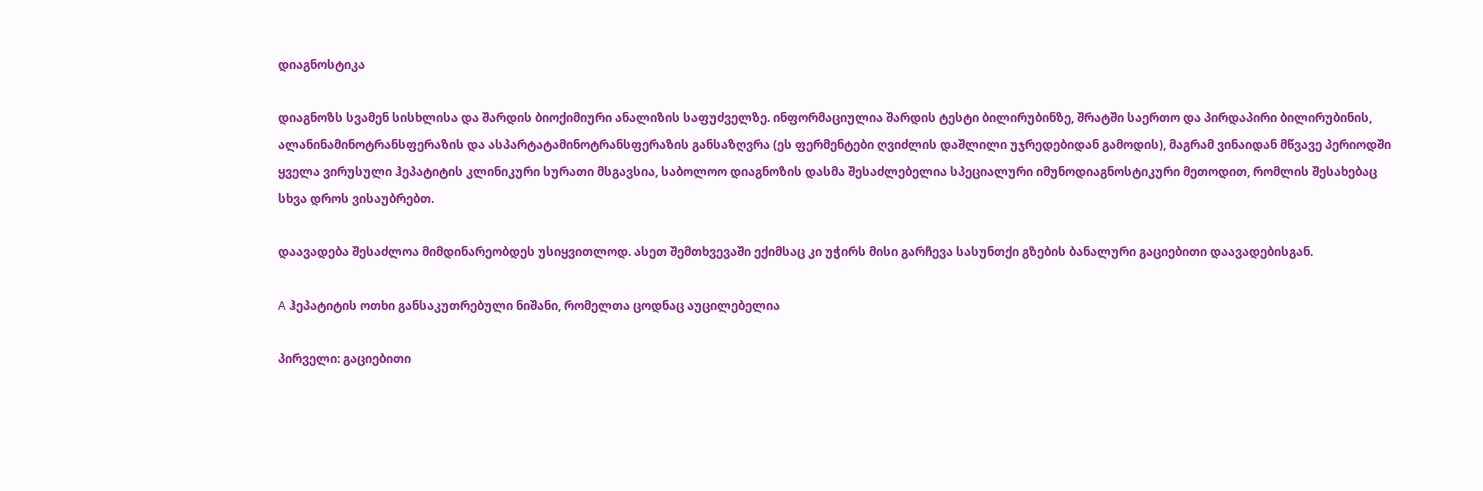დიაგნოსტიკა

დიაგნოზს სვამენ სისხლისა და შარდის ბიოქიმიური ანალიზის საფუძველზე. ინფორმაციულია შარდის ტესტი ბილირუბინზე, შრატში საერთო და პირდაპირი ბილირუბინის, ალანინამინოტრანსფერაზის და ასპარტატამინოტრანსფერაზის განსაზღვრა (ეს ფერმენტები ღვიძლის დაშლილი უჯრედებიდან გამოდის), მაგრამ ვინაიდან მწვავე პერიოდში ყველა ვირუსული ჰეპატიტის კლინიკური სურათი მსგავსია, საბოლოო დიაგნოზის დასმა შესაძლებელია სპეციალური იმუნოდიაგნოსტიკური მეთოდით, რომლის შესახებაც სხვა დროს ვისაუბრებთ.

დაავადება შესაძლოა მიმდინარეობდეს უსიყვითლოდ. ასეთ შემთხვევაში ექიმსაც კი უჭირს მისი გარჩევა სასუნთქი გზების ბანალური გაციებითი დაავადებისგან.

A ჰეპატიტის ოთხი განსაკუთრებული ნიშანი, რომელთა ცოდნაც აუცილებელია

პირველი: გაციებითი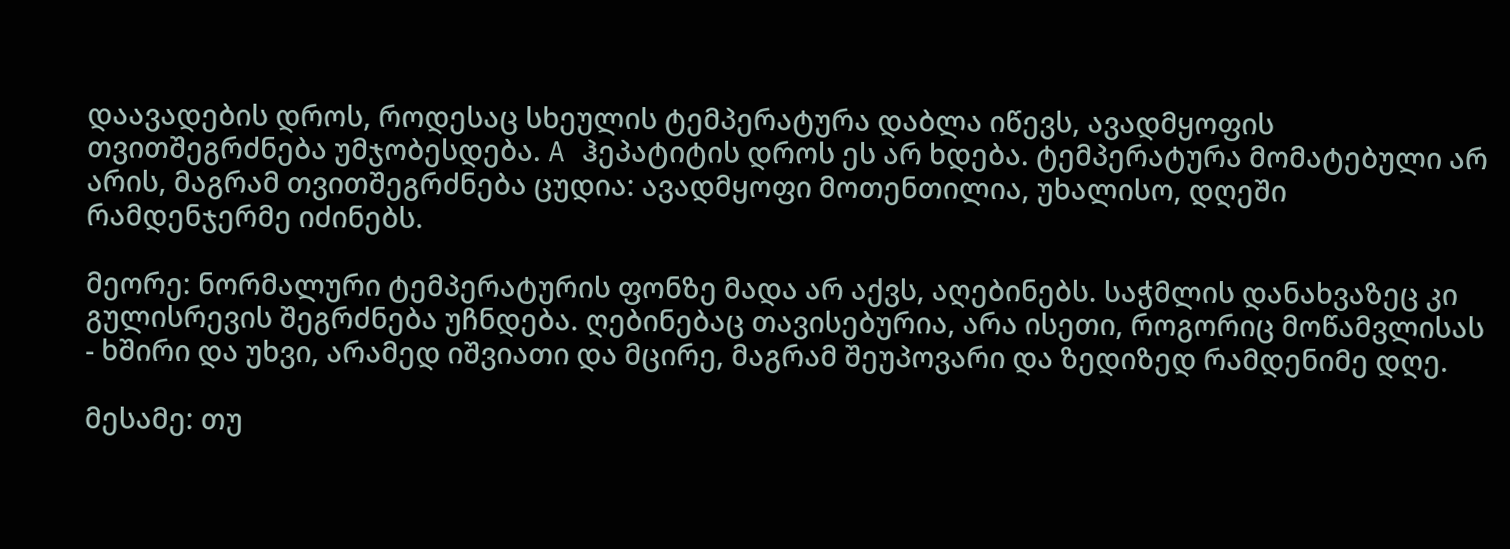დაავადების დროს, როდესაც სხეულის ტემპერატურა დაბლა იწევს, ავადმყოფის თვითშეგრძნება უმჯობესდება. A ჰეპატიტის დროს ეს არ ხდება. ტემპერატურა მომატებული არ არის, მაგრამ თვითშეგრძნება ცუდია: ავადმყოფი მოთენთილია, უხალისო, დღეში რამდენჯერმე იძინებს.

მეორე: ნორმალური ტემპერატურის ფონზე მადა არ აქვს, აღებინებს. საჭმლის დანახვაზეც კი გულისრევის შეგრძნება უჩნდება. ღებინებაც თავისებურია, არა ისეთი, როგორიც მოწამვლისას - ხშირი და უხვი, არამედ იშვიათი და მცირე, მაგრამ შეუპოვარი და ზედიზედ რამდენიმე დღე.

მესამე: თუ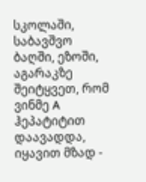სკოლაში, საბავშვო ბაღში, ეზოში, აგარაკზე შეიტყვეთ, რომ ვინმე A ჰეპატიტით დაავადდა, იყავით მზად -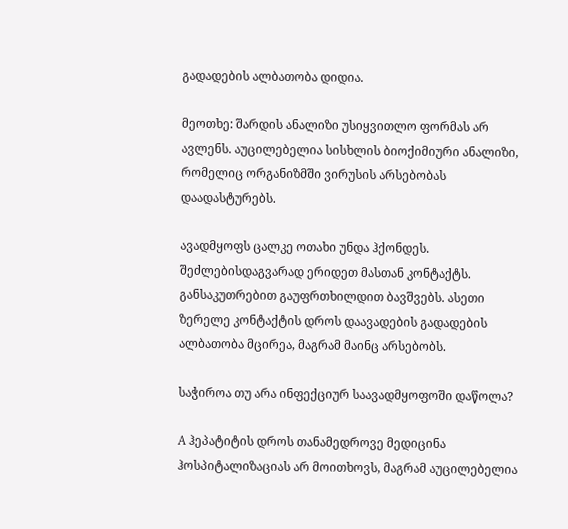გადადების ალბათობა დიდია.

მეოთხე: შარდის ანალიზი უსიყვითლო ფორმას არ ავლენს. აუცილებელია სისხლის ბიოქიმიური ანალიზი, რომელიც ორგანიზმში ვირუსის არსებობას დაადასტურებს.

ავადმყოფს ცალკე ოთახი უნდა ჰქონდეს. შეძლებისდაგვარად ერიდეთ მასთან კონტაქტს. განსაკუთრებით გაუფრთხილდით ბავშვებს. ასეთი ზერელე კონტაქტის დროს დაავადების გადადების ალბათობა მცირეა, მაგრამ მაინც არსებობს.

საჭიროა თუ არა ინფექციურ საავადმყოფოში დაწოლა?

A ჰეპატიტის დროს თანამედროვე მედიცინა ჰოსპიტალიზაციას არ მოითხოვს, მაგრამ აუცილებელია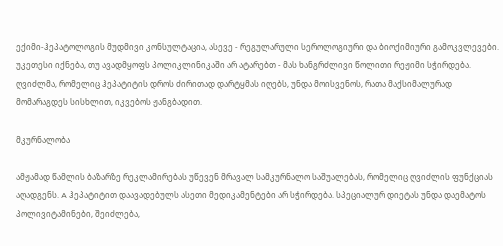ექიმი-ჰეპატოლოგის მუდმივი კონსულტაცია, ასევე - რეგულარული სეროლოგიური და ბიოქიმიური გამოკვლევები. უკეთესი იქნება, თუ ავადმყოფს პოლიკლინიკაში არ ატარებთ - მას ხანგრძლივი წოლითი რეჟიმი სჭირდება. ღვიძლმა, რომელიც ჰეპატიტის დროს ძირითად დარტყმას იღებს, უნდა მოისვენოს, რათა მაქსიმალურად მომარაგდეს სისხლით, იკვებოს ჟანგბადით.

მკურნალობა

ამჟამად წამლის ბაზარზე რეკლამირებას უწევენ მრავალ სამკურნალო საშუალებას, რომელიც ღვიძლის ფუნქციას აღადგენს. A ჰეპატიტით დაავადებულს ასეთი მედიკამენტები არ სჭირდება. სპეციალურ დიეტას უნდა დაემატოს პოლივიტამინები, შეიძლება,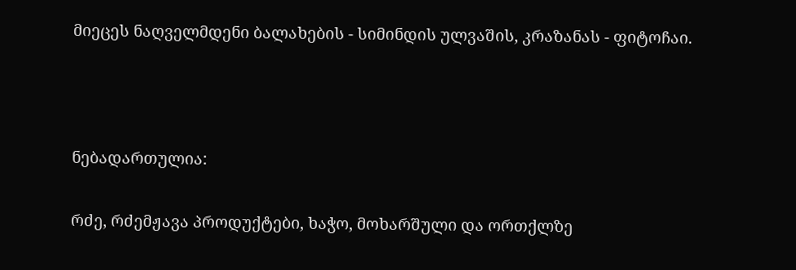მიეცეს ნაღველმდენი ბალახების - სიმინდის ულვაშის, კრაზანას - ფიტოჩაი.



ნებადართულია:

რძე, რძემჟავა პროდუქტები, ხაჭო, მოხარშული და ორთქლზე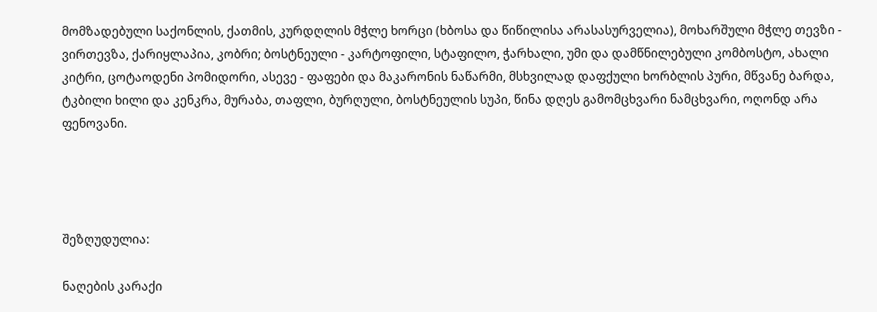მომზადებული საქონლის, ქათმის, კურდღლის მჭლე ხორცი (ხბოსა და წიწილისა არასასურველია), მოხარშული მჭლე თევზი - ვირთევზა, ქარიყლაპია, კობრი; ბოსტნეული - კარტოფილი, სტაფილო, ჭარხალი, უმი და დამწნილებული კომბოსტო, ახალი კიტრი, ცოტაოდენი პომიდორი, ასევე - ფაფები და მაკარონის ნაწარმი, მსხვილად დაფქული ხორბლის პური, მწვანე ბარდა, ტკბილი ხილი და კენკრა, მურაბა, თაფლი, ბურღული, ბოსტნეულის სუპი, წინა დღეს გამომცხვარი ნამცხვარი, ოღონდ არა ფენოვანი.




შეზღუდულია:

ნაღების კარაქი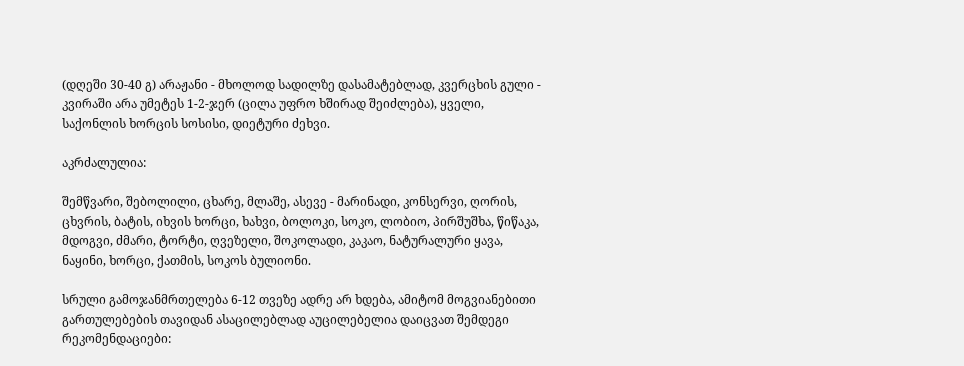(დღეში 30-40 გ) არაჟანი - მხოლოდ სადილზე დასამატებლად, კვერცხის გული - კვირაში არა უმეტეს 1-2-ჯერ (ცილა უფრო ხშირად შეიძლება), ყველი, საქონლის ხორცის სოსისი, დიეტური ძეხვი.

აკრძალულია:

შემწვარი, შებოლილი, ცხარე, მლაშე, ასევე - მარინადი, კონსერვი, ღორის, ცხვრის, ბატის, იხვის ხორცი, ხახვი, ბოლოკი, სოკო, ლობიო, პირშუშხა, წიწაკა, მდოგვი, ძმარი, ტორტი, ღვეზელი, შოკოლადი, კაკაო, ნატურალური ყავა, ნაყინი, ხორცი, ქათმის, სოკოს ბულიონი.

სრული გამოჯანმრთელება 6-12 თვეზე ადრე არ ხდება, ამიტომ მოგვიანებითი გართულებების თავიდან ასაცილებლად აუცილებელია დაიცვათ შემდეგი რეკომენდაციები: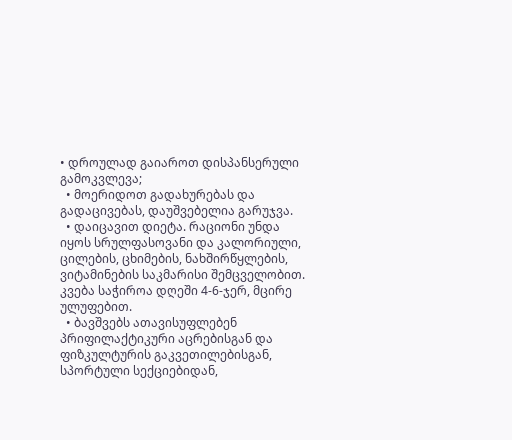• დროულად გაიაროთ დისპანსერული გამოკვლევა;
  • მოერიდოთ გადახურებას და გადაცივებას, დაუშვებელია გარუჯვა.
  • დაიცავით დიეტა. რაციონი უნდა იყოს სრულფასოვანი და კალორიული, ცილების, ცხიმების, ნახშირწყლების, ვიტამინების საკმარისი შემცველობით. კვება საჭიროა დღეში 4-6-ჯერ, მცირე ულუფებით.
  • ბავშვებს ათავისუფლებენ პრიფილაქტიკური აცრებისგან და ფიზკულტურის გაკვეთილებისგან, სპორტული სექციებიდან,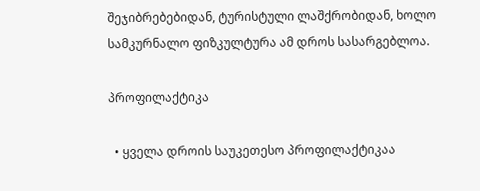შეჯიბრებებიდან, ტურისტული ლაშქრობიდან, ხოლო სამკურნალო ფიზკულტურა ამ დროს სასარგებლოა.

პროფილაქტიკა

  • ყველა დროის საუკეთესო პროფილაქტიკაა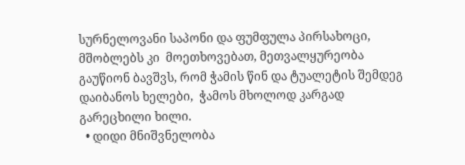სურნელოვანი საპონი და ფუმფულა პირსახოცი, მშობლებს კი  მოეთხოვებათ, მეთვალყურეობა გაუწიონ ბავშვს, რომ ჭამის წინ და ტუალეტის შემდეგ დაიბანოს ხელები,  ჭამოს მხოლოდ კარგად გარეცხილი ხილი.
  • დიდი მნიშვნელობა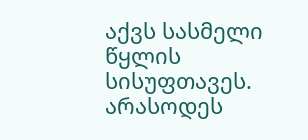აქვს სასმელი წყლის სისუფთავეს. არასოდეს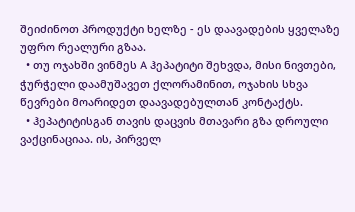შეიძინოთ პროდუქტი ხელზე - ეს დაავადების ყველაზე უფრო რეალური გზაა.
  • თუ ოჯახში ვინმეს A ჰეპატიტი შეხვდა, მისი ნივთები, ჭურჭელი დაამუშავეთ ქლორამინით, ოჯახის სხვა წევრები მოარიდეთ დაავადებულთან კონტაქტს.
  • ჰეპატიტისგან თავის დაცვის მთავარი გზა დროული ვაქცინაციაა. ის, პირველ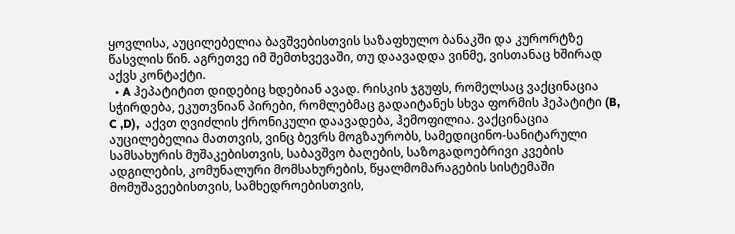ყოვლისა, აუცილებელია ბავშვებისთვის საზაფხულო ბანაკში და კურორტზე წასვლის წინ. აგრეთვე იმ შემთხვევაში, თუ დაავადდა ვინმე, ვისთანაც ხშირად აქვს კონტაქტი.
  • A ჰეპატიტით დიდებიც ხდებიან ავად. რისკის ჯგუფს, რომელსაც ვაქცინაცია სჭირდება, ეკუთვნიან პირები, რომლებმაც გადაიტანეს სხვა ფორმის ჰეპატიტი (B, C ,D),  აქვთ ღვიძლის ქრონიკული დაავადება, ჰემოფილია. ვაქცინაცია აუცილებელია მათთვის, ვინც ბევრს მოგზაურობს, სამედიცინო-სანიტარული სამსახურის მუშაკებისთვის, საბავშვო ბაღების, საზოგადოებრივი კვების ადგილების, კომუნალური მომსახურების, წყალმომარაგების სისტემაში მომუშავეებისთვის, სამხედროებისთვის,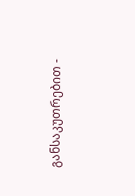განსაკუთრებით -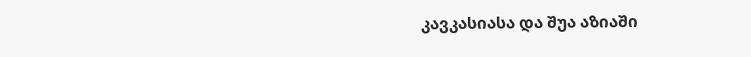კავკასიასა და შუა აზიაში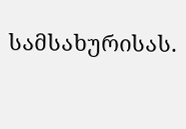სამსახურისას.